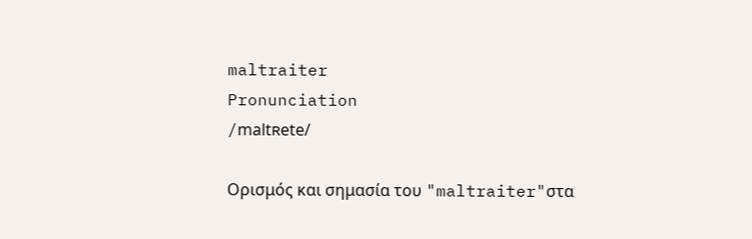maltraiter
Pronunciation
/maltʀete/

Ορισμός και σημασία του "maltraiter"στα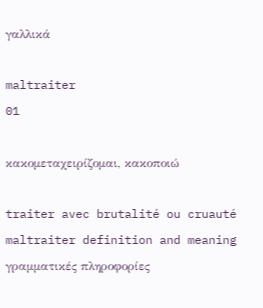γαλλικά

maltraiter
01

κακομεταχειρίζομαι, κακοποιώ

traiter avec brutalité ou cruauté
maltraiter definition and meaning
γραμματικές πληροφορίες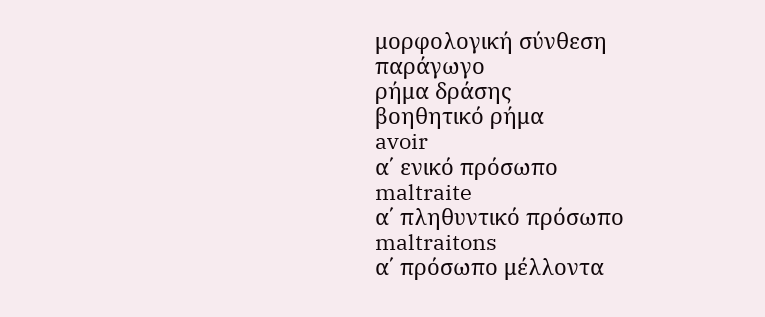μορφολογική σύνθεση
παράγωγο
ρήμα δράσης
βοηθητικό ρήμα
avoir
α΄ ενικό πρόσωπο
maltraite
α΄ πληθυντικό πρόσωπο
maltraitons
α΄ πρόσωπο μέλλοντα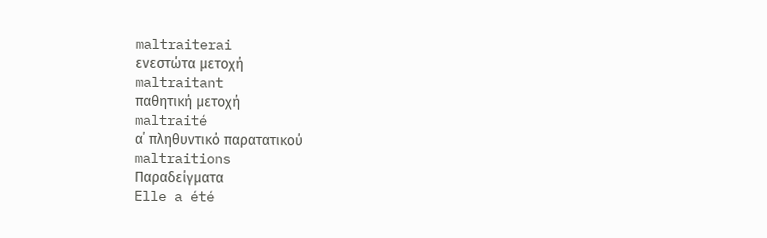maltraiterai
ενεστώτα μετοχή
maltraitant
παθητική μετοχή
maltraité
α΄ πληθυντικό παρατατικού
maltraitions
Παραδείγματα
Elle a été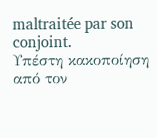maltraitée par son conjoint.
Υπέστη κακοποίηση από τον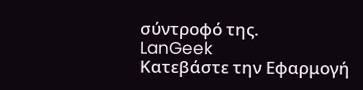σύντροφό της.
LanGeek
Κατεβάστε την Εφαρμογή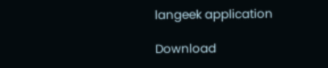langeek application

Download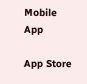Mobile App

App Store